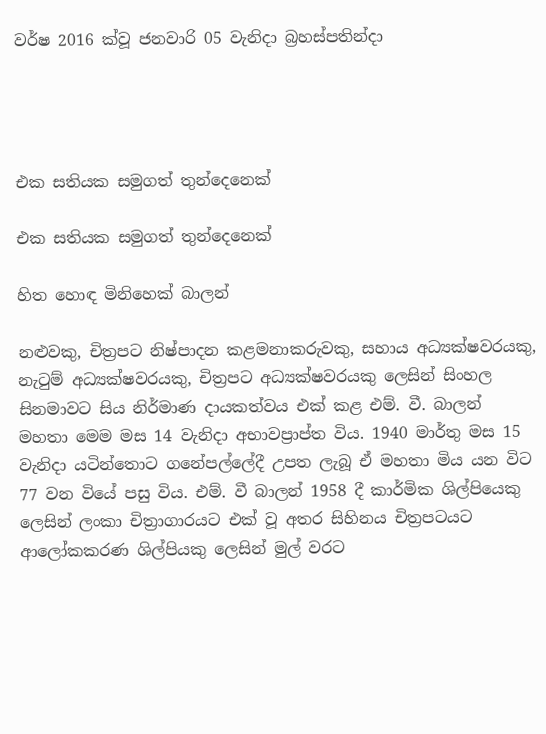වර්ෂ 2016 ක්වූ ජනවාරි 05 වැනිදා බ්‍රහස්පතින්දා




එක සතියක සමුගත් තුන්දෙනෙක්

එක සතියක සමුගත් තුන්දෙනෙක්

හිත හොඳ මිනිහෙක් බාලන්

නළුවකු, චිත්‍රපට නිෂ්පාදන කළමනාකරුවකු, සහාය අධ්‍යක්ෂවරයකු, නැටුම් අධ්‍යක්ෂවරයකු, චිත්‍රපට අධ්‍යක්ෂවරයකු ලෙසින් සිංහල සිනමාවට සිය නිර්මාණ දායකත්වය එක් කළ එම්. වී. බාලන් මහතා මෙම මස 14 වැනිදා අභාවප්‍රාප්ත විය. 1940 මාර්තු මස 15 වැනිදා යටින්තොට ගනේපල්ලේදී උපත ලැබූ ඒ මහතා මිය යන විට 77 වන වියේ පසු විය. එම්. වී බාලන් 1958 දී කාර්මික ශිල්පියෙකු ලෙසින් ලංකා චිත්‍රාගාරයට එක් වූ අතර සිහිනය චිත්‍රපටයට ආලෝකකරණ ශිල්පියකු ලෙසින් මුල් වරට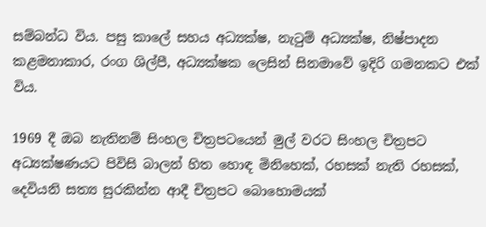සම්බන්ධ විය. පසු කාලේ සහය අධ්‍යක්ෂ, නැටුම් අධ්‍යක්ෂ, නිෂ්පාදන කළමනාකාර, රංග ශිල්පී, අධ්‍යක්ෂක ලෙසින් සිනමාවේ ඉදිරි ගමනකට එක් විය.

1969 දී ඔබ නැතිනම් සිංහල චිත්‍රපටයෙන් මුල් වරට සිංහල චිත්‍රපට අධ්‍යක්ෂණයට පිවිසි බාලන් හිත හොඳ මිනිහෙක්, රහසක් නැති රහසක්, දෙවියනි සත්‍ය සුරකින්න ආදී චිත්‍රපට බොහොමයක්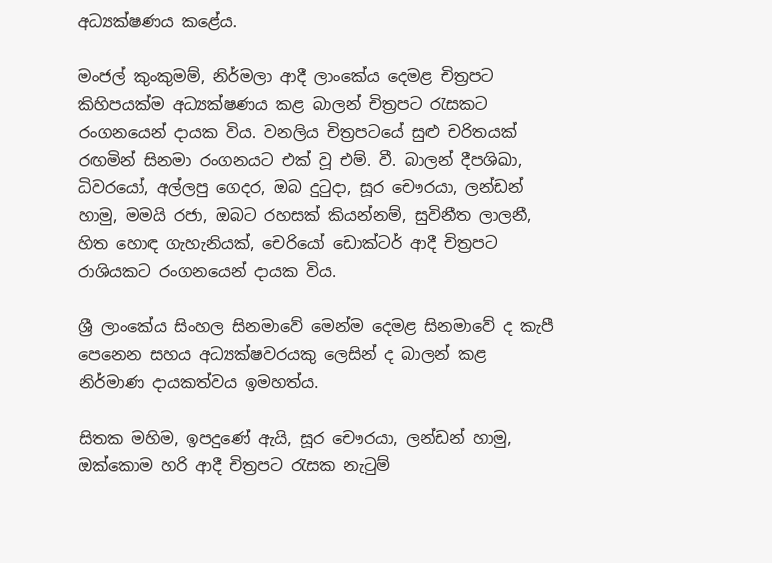අධ්‍යක්ෂණය කළේය.

මංජල් කුංකුමම්, නිර්මලා ආදී ලාංකේය දෙමළ චිත්‍රපට කිහිපයක්ම අධ්‍යක්ෂණය කළ බාලන් චිත්‍රපට රැසකට රංගනයෙන් දායක විය. වනලිය චිත්‍රපටයේ සුළු චරිතයක් රඟමින් සිනමා රංගනයට එක් වූ එම්. වී. බාලන් දීපශිඛා, ධිවරයෝ, අල්ලපු ගෙදර, ඔබ දුටුදා, සූර චෞරයා, ලන්ඩන් හාමු, මමයි රජා, ඔබට රහසක් කියන්නම්, සුවිනීත ලාලනී, හිත හොඳ ගැහැනියක්, චෙරියෝ ඩොක්ටර් ආදී චිත්‍රපට රාශියකට රංගනයෙන් දායක විය.

ශ්‍රී ලාංකේය සිංහල සිනමාවේ මෙන්ම දෙමළ සිනමාවේ ද කැපී පෙනෙන සහය අධ්‍යක්ෂවරයකු ලෙසින් ද බාලන් කළ නිර්මාණ දායකත්වය ඉමහත්ය.

සිතක මහිම, ඉපදුණේ ඇයි, සූර චෞරයා, ලන්ඩන් හාමු, ඔක්කොම හරි ආදී චිත්‍රපට රැසක නැටුම්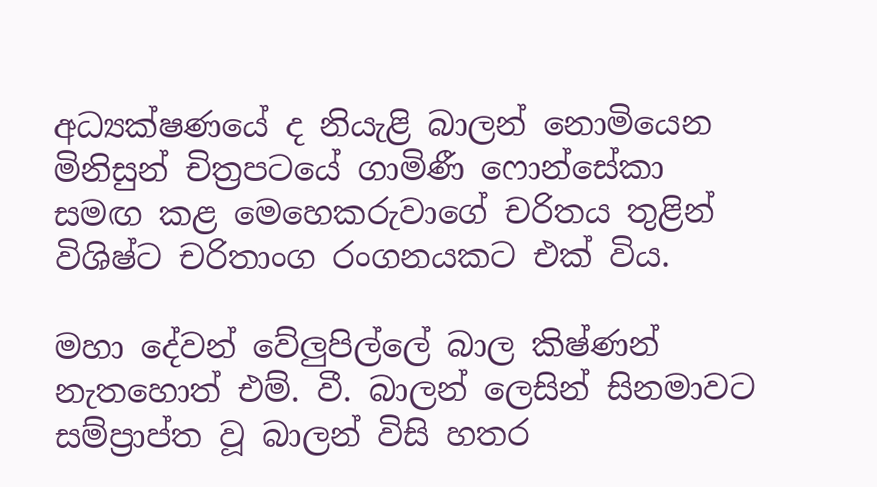අධ්‍යක්ෂණයේ ද නියැළි බාලන් නොමියෙන මිනිසුන් චිත්‍රපටයේ ගාමිණී ෆොන්සේකා සමඟ කළ මෙහෙකරුවාගේ චරිතය තුළින් විශිෂ්ට චරිතාංග රංගනයකට එක් විය.

මහා දේවන් වේලුපිල්ලේ බාල කිෂ්ණන් නැතහොත් එම්. වී. බාලන් ලෙසින් සිනමාවට සම්ප්‍රාප්ත වූ බාලන් විසි හතර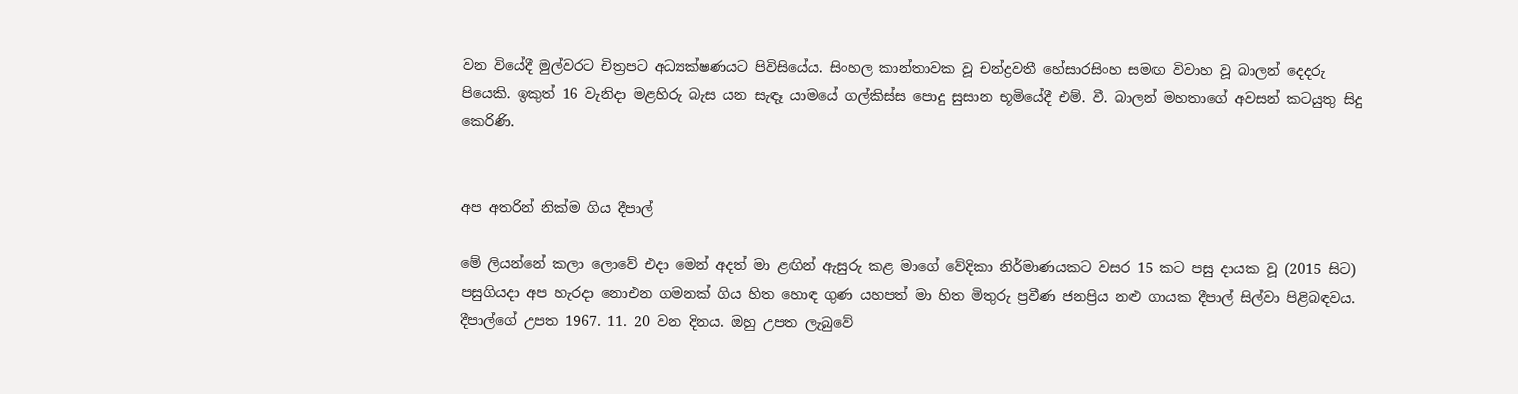වන වියේදී මුල්වරට චිත්‍රපට අධ්‍යක්ෂණයට පිවිසියේය. සිංහල කාන්තාවක වූ චන්ද්‍රවතී හේසාරසිංහ සමඟ විවාහ වූ බාලන් දෙදරු පියෙකි. ඉකුත් 16 වැනිදා මළහිරු බැස යන සැඳෑ යාමයේ ගල්කිස්ස පොදු සුසාන භූමියේදී එම්. වී. බාලන් මහතාගේ අවසන් කටයුතු සිදු කෙරිණි.


අප අතරින් නික්ම ගිය දීපාල්

මේ ලියන්නේ කලා ලොවේ එදා මෙන් අදත් මා ළඟින් ඇසුරු කළ මාගේ වේදිකා නිර්මාණයකට වසර 15 කට පසු දායක වූ (2015 සිට) පසුගියදා අප හැරදා නොඑන ගමනක් ගිය හිත හොඳ ගුණ යහපත් මා හිත මිතුරු ප්‍රවීණ ජනප්‍රිය නළු ගායක දීපාල් සිල්වා පිළිබඳවය. දීපාල්ගේ උපත 1967. 11. 20 වන දිනය. ඔහු උපත ලැබුවේ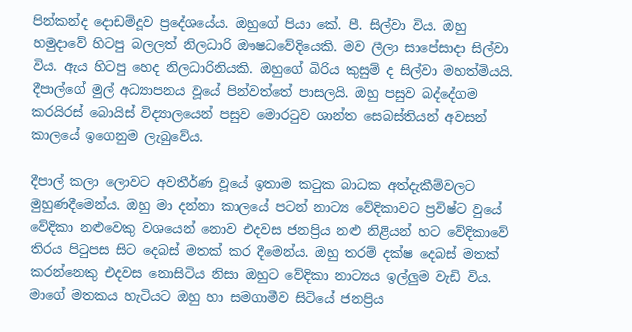පින්කන්ද දොඩම්දූව ප්‍රදේශයේය. ඔහුගේ පියා කේ. පී. සිල්වා විය. ඔහු හමුදාවේ හිටපු බලලත් නිලධාරි ඖෂධවේදියෙකි. මව ලීලා සාපේසාදා සිල්වා විය. ඇය හිටපු හෙද නිලධාරිනියකි. ඔහුගේ බිරිය කුසුම් ද සිල්වා මහත්මියයි. දීපාල්ගේ මුල් අධ්‍යාපනය වූයේ පින්වත්තේ පාසලයි. ඔහු පසුව බද්දේගම කරයිරස් බොයිස් විද්‍යාලයෙන් පසුව මොරටුව ශාන්ත සෙබස්තියන් අවසන් කාලයේ ඉගෙනුම ලැබුවේය.

දීපාල් කලා ලොවට අවතීර්ණ වූයේ ඉතාම කටුක බාධක අත්දැකීම්වලට මුහුණදීමෙන්ය. ඔහු මා දන්නා කාලයේ පටන් නාට්‍ය වේදිකාවට ප්‍රවිෂ්ට වුයේ වේදිකා නළුවෙකු වශයෙන් නොව එදවස ජනප්‍රිය නළු නිළියන් හට වේදිකාවේ තිරය පිටුපස සිට දෙබස් මතක් කර දීමෙන්ය. ඔහු තරම් දක්ෂ දෙබස් මතක් කරන්නෙකු එදවස නොසිටිය නිසා ඔහුට වේදිකා නාට්‍යය ඉල්ලුම වැඩි විය. මාගේ මතකය හැටියට ඔහු හා සමගාමීව සිටියේ ජනප්‍රිය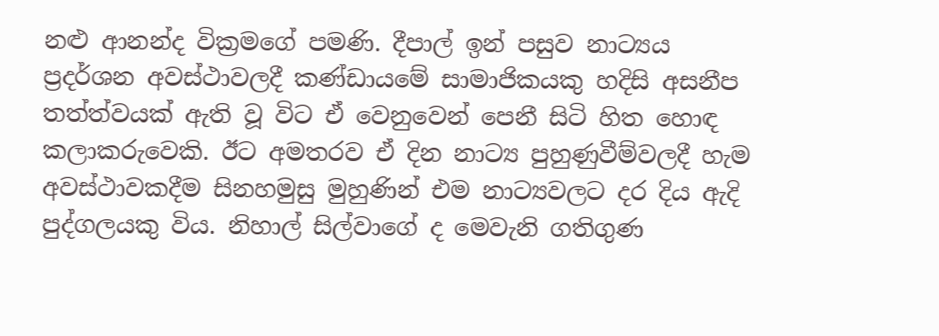නළු ආනන්ද වික්‍රමගේ පමණි. දීපාල් ඉන් පසුව නාට්‍යය ප්‍රදර්ශන අවස්ථාවලදී කණ්ඩායමේ සාමාජිකයකු හදිසි අසනීප තත්ත්වයක් ඇති වූ විට ඒ වෙනුවෙන් පෙනී සිටි හිත හොඳ කලාකරුවෙකි. ඊට අමතරව ඒ දින නාට්‍ය පුහුණුවීම්වලදී හැම අවස්ථාවකදීම සිනහමුසු මුහුණින් එම නාට්‍යවලට දර දිය ඇදි පුද්ගලයකු විය. නිහාල් සිල්වාගේ ද මෙවැනි ගතිගුණ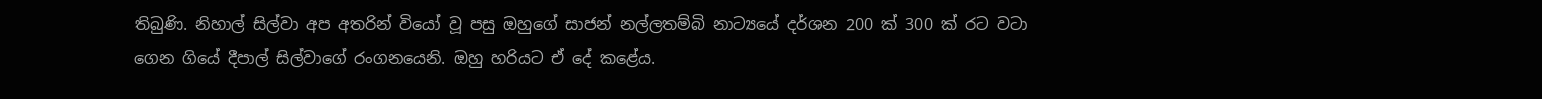තිබුණි. නිහාල් සිල්වා අප අතරින් වියෝ වූ පසු ඔහුගේ සාජන් නල්ලතම්බි නාට්‍යයේ දර්ශන 200 ක් 300 ක් රට වටා ගෙන ගියේ දීපාල් සිල්වාගේ රංගනයෙනි. ඔහු හරියට ඒ දේ කළේය.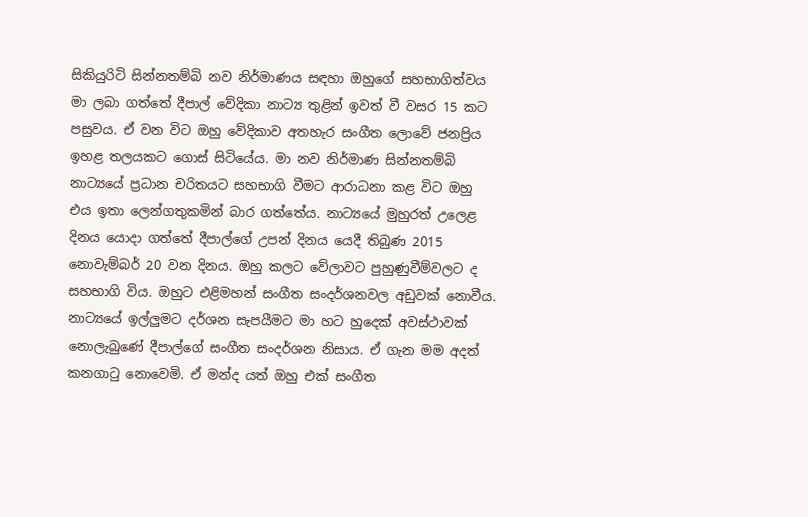සිකියුරිටි සින්නතම්බි නව නිර්මාණය සඳහා ඔහුගේ සහභාගිත්වය මා ලබා ගත්තේ දීපාල් වේදිකා නාට්‍ය තුළින් ඉවත් වී වසර 15 කට පසුවය. ඒ වන විට ඔහු වේදිකාව අතහැර සංගීත ලොවේ ජනප්‍රිය ඉහළ තලයකට ගොස් සිටියේය. මා නව නිර්මාණ සින්නතම්බි නාට්‍යයේ ප්‍රධාන චරිතයට සහභාගි වීමට ආරාධනා කළ විට ඔහු එය ඉතා ලෙන්ගතුකමින් බාර ගත්තේය. නාට්‍යයේ මුහුරත් උලෙළ දිනය යොදා ගත්තේ දීපාල්ගේ උපන් දිනය යෙදී තිබුණ 2015 නොවැම්බර් 20 වන දිනය. ඔහු කලට වේලාවට පුහුණුවීම්වලට ද සහභාගි විය. ඔහුට එළිමහන් සංගීත සංදර්ශනවල අඩුවක් නොවීය. නාට්‍යයේ ඉල්ලුමට දර්ශන සැපයීමට මා හට හුදෙක් අවස්ථාවක් නොලැබුණේ දීපාල්ගේ සංගීත සංදර්ශන නිසාය. ඒ ගැන මම අදත් කනගාටු නොවෙමි. ඒ මන්ද යත් ඔහු එක් සංගීත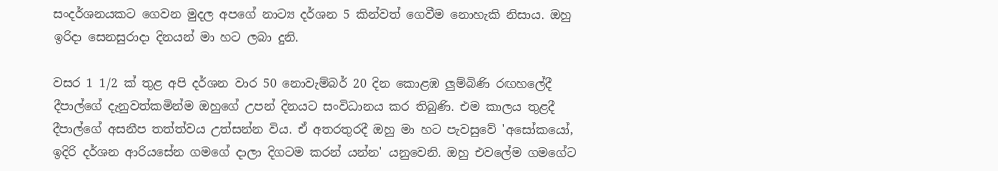සංදර්ශනයකට ගෙවන මුදල අපගේ නාට්‍ය දර්ශන 5 කින්වත් ගෙවීම නොහැකි නිසාය. ඔහු ඉරිදා සෙනසුරාදා දිනයන් මා හට ලබා දුනි.

වසර 1 1/2 ක් තුළ අපි දර්ශන වාර 50 නොවැම්බර් 20 දින කොළඹ ලුම්බිණි රඟහලේදී දීපාල්ගේ දැනුවත්කමින්ම ඔහුගේ උපන් දිනයට සංවිධානය කර තිබුණි. එම කාලය තුළදී දීපාල්ගේ අසනීප තත්ත්වය උත්සන්න විය. ඒ අතරතුරදී ඔහු මා හට පැවසුවේ 'අසෝකයෝ, ඉදිරි දර්ශන ආරියසේන ගමගේ දාලා දිගටම කරන් යන්න' යනුවෙනි. ඔහු එවලේම ගමගේට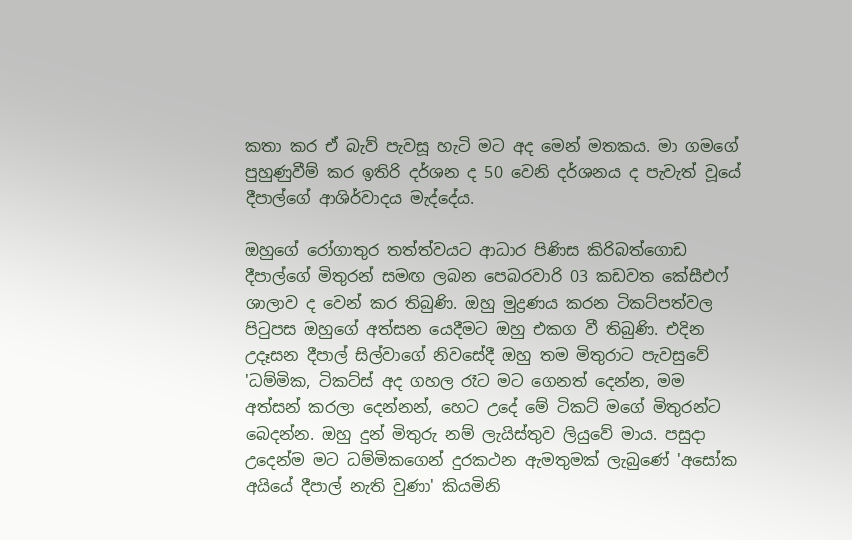කතා කර ඒ බැව් පැවසූ හැටි මට අද මෙන් මතකය. මා ගමගේ පුහුණුවීම් කර ඉතිරි දර්ශන ද 50 වෙනි දර්ශනය ද පැවැත් වූයේ දීපාල්ගේ ආශිර්වාදය මැද්දේය.

ඔහුගේ රෝගාතුර තත්ත්වයට ආධාර පිණිස කිරිබත්ගොඩ දීපාල්ගේ මිතුරන් සමඟ ලබන පෙබරවාරි 03 කඩවත කේසීඑෆ් ශාලාව ද වෙන් කර තිබුණි. ඔහු මුද්‍රණය කරන ටිකට්පත්වල පිටුපස ඔහුගේ අත්සන යෙදීමට ඔහු එකග වී තිබුණි. එදින උදෑසන දීපාල් සිල්වාගේ නිවසේදී ඔහු තම මිතුරාට පැවසුවේ 'ධම්මික, ටිකට්ස් අද ගහල රෑට මට ගෙනත් දෙන්න, මම අත්සන් කරලා දෙන්නන්, හෙට උදේ මේ ටිකට් මගේ මිතුරන්ට බෙදන්න. ඔහු දුන් මිතුරු නම් ලැයිස්තුව ලියුවේ මාය. පසුදා උදෙන්ම මට ධම්මිකගෙන් දුරකථන ඇමතුමක් ලැබුණේ 'අසෝක අයියේ දීපාල් නැති වුණා' කියමිනි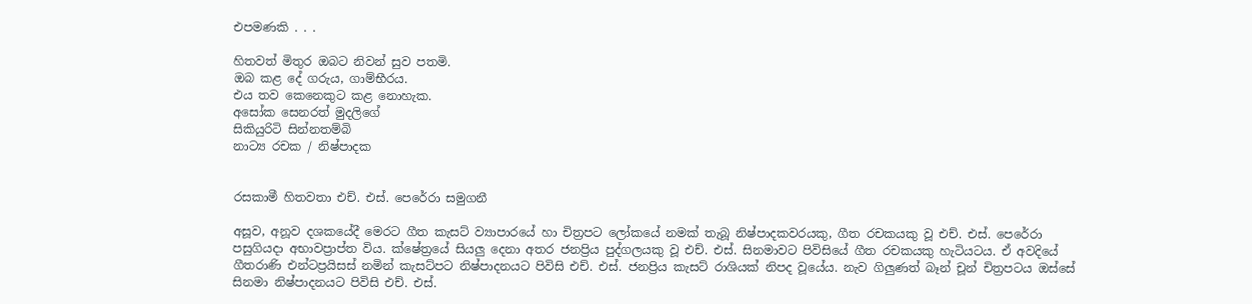එපමණකි . . .

හිතවත් මිතුර ඔබට නිවන් සුව පතමි.
ඔබ කළ දේ ගරුය, ගාම්භීරය.
එය තව කෙනෙකුට කළ නොහැක.
අසෝක සෙනරත් මුදලිගේ
සිකියුරිටි සින්නතම්බි
නාට්‍ය රචක / නිෂ්පාදක


රසකාමී හිතවතා එච්. එස්. පෙරේරා සමුගනී

අසූව, අනූව දශකයේදී මෙරට ගීත කැසට් ව්‍යාපාරයේ හා චිත්‍රපට ලෝකයේ නමක් තැබූ නිෂ්පාදකවරයකු, ගීත රචකයකු වූ එච්. එස්. පෙරේරා පසුගියදා අභාවප්‍රාප්ත විය. ක්ෂේත්‍රයේ සියලු දෙනා අතර ජනප්‍රිය පුද්ගලයකු වූ එච්. එස්. සිනමාවට පිවිසියේ ගීත රචකයකු හැටියටය. ඒ අවදියේ ගීතරාණි එන්ටප්‍රයිසස් නමින් කැසට්පට නිෂ්පාදනයට පිවිසි එච්. එස්. ජනප්‍රිය කැසට් රාශියක් නිපද වූයේය. නැව ගිලුණත් බෑන් චූන් චිත්‍රපටය ඔස්සේ සිනමා නිෂ්පාදනයට පිවිසි එච්. එස්.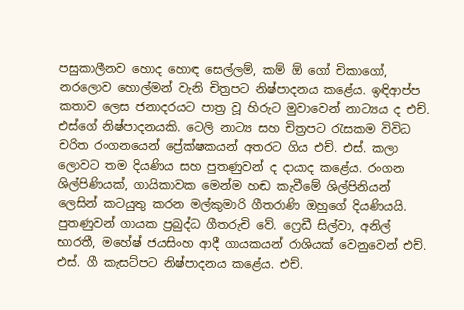පසුකාලීනව හොද හොඳ සෙල්ලම්, කම් ඕ ගෝ චිකාගෝ, නරලොව හොල්මන් වැනි චිත්‍රපට නිෂ්පාදනය කළේය. ඉඳිආප්ප කතාව ලෙස ජනාදරයට පාත්‍ර වූ හිරුට මුවාවෙන් නාට්‍යය ද එච්. එස්ගේ නිෂ්පාදනයකි. ටෙලි නාට්‍ය සහ චිත්‍රපට රැසකම විවිධ චරිත රංගනයෙන් ප්‍රේක්ෂකයන් අතරට ගිය එච්. එස්. කලා ලොවට තම දියණිය සහ පුතණුවන් ද දායාද කළේය. රංගන ශිල්පිණියක්, ගායිකාවක මෙන්ම හඬ කැවීමේ ශිල්පිනියන් ලෙසින් කටයුතු කරන මල්කුමාරි ගීතරාණි ඔහුගේ දියණියයි. පුතණුවන් ගායක ප්‍රබුද්ධ ගීතරුචි වේ. ෆ්‍රෙඩී සිල්වා, අනිල් භාරතී, මහේෂ් ජයසිංහ ආදී ගායකයන් රාශියක් වෙනුවෙන් එච්. එස්. ගී කැසට්පට නිෂ්පාදනය කළේය. එච්.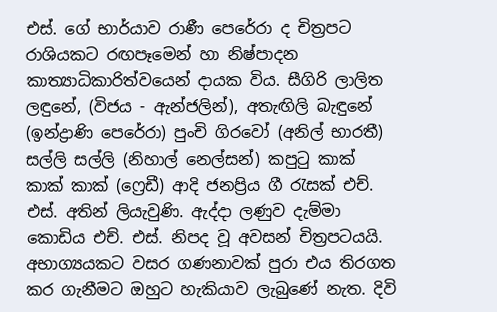එස්. ගේ භාර්යාව රාණී පෙරේරා ද චිත්‍රපට රාශියකට රඟපෑමෙන් හා නිෂ්පාදන කාත්‍යාධිකාරිත්වයෙන් දායක විය. සීගිරි ලාලිත ලඳුනේ, (විජය - ඇන්ජලින්), අතැඟිලි බැඳුනේ (ඉන්ද්‍රාණි පෙරේරා) පුංචි ගිරවෝ (අනිල් භාරතී) සල්ලි සල්ලි (නිහාල් නෙල්සන්) කපුටු කාක් කාක් කාක් (ෆ්‍රෙඩී) ආදි ජනප්‍රිය ගී රැසක් එච්. එස්. අතින් ලියැවුණි. ඇද්දා ලණුව දැම්මා කොඩිය එච්. එස්. නිපද වූ අවසන් චිත්‍රපටයයි. අභාග්‍යයකට වසර ගණනාවක් පුරා එය තිරගත කර ගැනීමට ඔහුට හැකියාව ලැබුණේ නැත. දිවි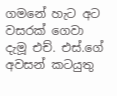ගමනේ හැට අට වසරක් ගෙවා දැමූ එච්. එස්.ගේ අවසන් කටයුතු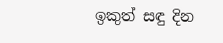ඉකුත් සඳු දින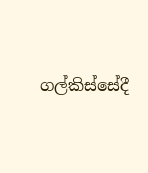ගල්කිස්සේදී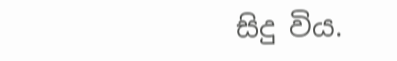සිදු විය.